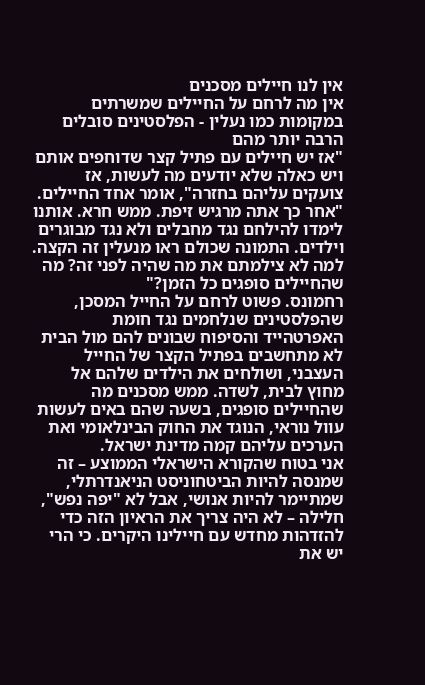אין לנו חיילים מסכנים
אין מה לרחם על החיילים שמשרתים במקומות כמו נעלין - הפלסטינים סובלים הרבה יותר מהם
"אז יש חיילים עם פתיל קצר שדוחפים אותם ויש כאלה שלא יודעים מה לעשות, אז צועקים עליהם בחזרה", אומר אחד החיילים. "אחר כך אתה מרגיש זיפת. ממש חרא. אותנו לימדו להילחם נגד מחבלים ולא נגד מבוגרים וילדים. התמונה שכולם ראו מנעלין זה הקצה. למה לא צילמתם את מה שהיה לפני זה? מה שהחיילים סופגים כל הזמן?"
רחמונס. פשוט לרחם על החייל המסכן, שהפלסטינים שנלחמים נגד חומת האפרטהייד והסיפוח שבונים להם מול הבית לא מתחשבים בפתיל הקצר של החייל העצבני, ושולחים את הילדים שלהם אל מחוץ לבית, לשדה. ממש מסכנים מה שהחיילים סופגים, בשעה שהם באים לעשות עוול נוראי, הנוגד את החוק הבינלאומי ואת הערכים עליהם קמה מדינת ישראל.
אני בטוח שהקורא הישראלי הממוצע – זה שמנסה להיות הביטחוניסט הניאנדרתלי, שמתיימר להיות אנושי, אבל לא "יפה נפש", חלילה – לא היה צריך את הראיון הזה כדי להזדהות מחדש עם חיילינו היקרים. כי הרי יש את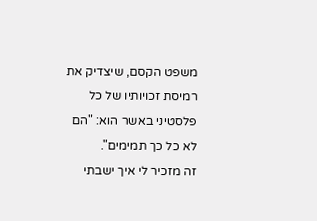משפט הקסם, שיצדיק את רמיסת זכויותיו של כל פלסטיני באשר הוא: "הם לא כל כך תמימים".
זה מזכיר לי איך ישבתי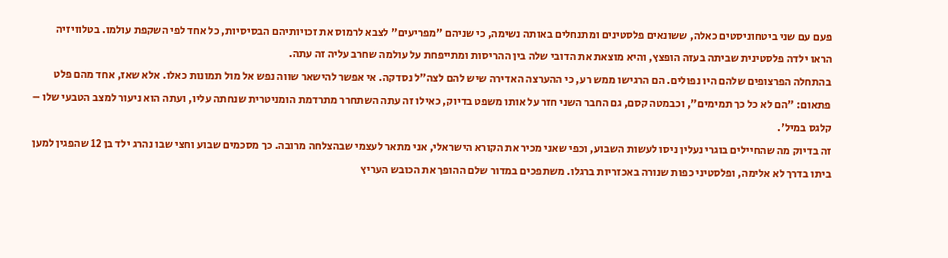פעם עם שני ביטחוניסטים כאלה, ששונאים פלסטינים ומתנחלים באותה נשימה, כי שניהם "מפריעים" לצבא לרמוס את זכויותיהם הבסיסיות, כל אחד לפי השקפת עולמו. בטלוויזיה הראו ילדה פלסטינית שביתה בעזה הופצץ, והיא מוצאת את הדובי שלה בין ההריסות ומתייפחת על עולמה שחרב עליה זה עתה.
בהתחלה הפרצופים שלהם היו נפולים. הם הרגישו ממש רע, כי ההערצה האדירה שיש להם לצה"ל נסדקה. אי אפשר להישאר שווה נפש אל מול תמונות כאלו. אלא שאז, אחד מהם פלט פתאום: "הם לא כל כך תמימים", וכבמטה קסם, גם החבר השני חזר על אותו משפט בדיוק, כאילו זה עתה השתחרר מתרדמת הומניטרית שנחתה עליו, ועתה הוא ניעור למצב הטבעי שלו – קלגס במיל'.
זה בדיוק מה שהחיילים בוגרי נעלין ניסו לעשות השבוע, וכפי שאני מכיר את הקורא הישראלי, אני מתאר לעצמי שבהצלחה מרובה. כך מסכמים שבוע וחצי שבו נהרג ילד בן 12 שהפגין למען ביתו בדרך לא אלימה, ופלסטיני כפות שנורה באכזריות ברגלו. משתפכים במדור שלם ההופך את הכובש העריץ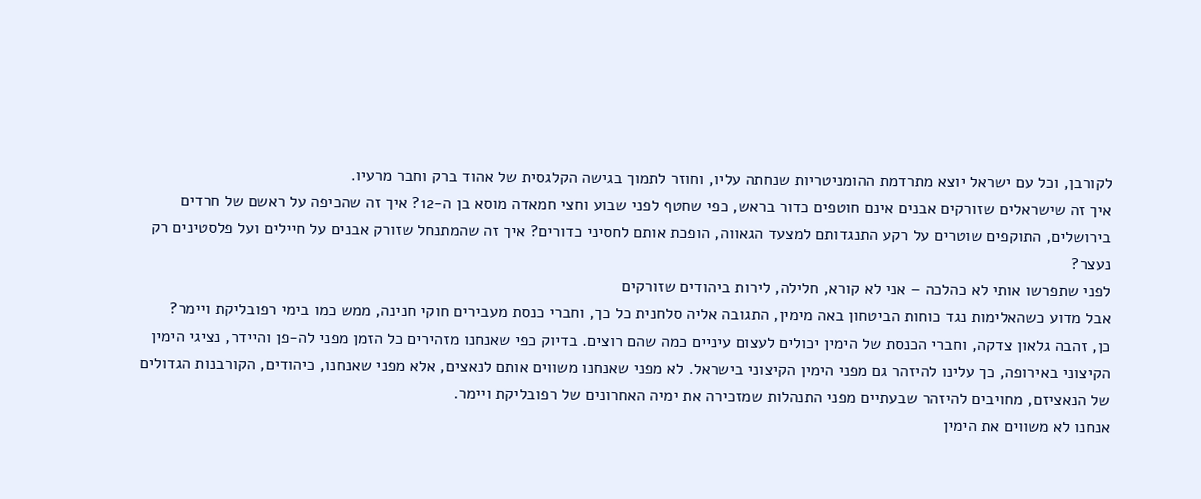לקורבן, וכל עם ישראל יוצא מתרדמת ההומניטריות שנחתה עליו, וחוזר לתמוך בגישה הקלגסית של אהוד ברק וחבר מרעיו.
איך זה שישראלים שזורקים אבנים אינם חוטפים כדור בראש, כפי שחטף לפני שבוע וחצי חמאדה מוסא בן ה-12? איך זה שהכיפה על ראשם של חרדים בירושלים, התוקפים שוטרים על רקע התנגדותם למצעד הגאווה, הופכת אותם לחסיני כדורים? איך זה שהמתנחל שזורק אבנים על חיילים ועל פלסטינים רק נעצר?
לפני שתפרשו אותי לא כהלכה – אני לא קורא, חלילה, לירות ביהודים שזורקים
אבל מדוע כשהאלימות נגד כוחות הביטחון באה מימין, התגובה אליה סלחנית כל כך, וחברי כנסת מעבירים חוקי חנינה, ממש כמו בימי רפובליקת ויימר?
כן, זהבה גלאון צדקה, וחברי הכנסת של הימין יכולים לעצום עיניים כמה שהם רוצים. בדיוק כפי שאנחנו מזהירים כל הזמן מפני לה-פן והיידר, נציגי הימין הקיצוני באירופה, כך עלינו להיזהר גם מפני הימין הקיצוני בישראל. לא מפני שאנחנו משווים אותם לנאצים, אלא מפני שאנחנו, כיהודים, הקורבנות הגדולים של הנאציזם, מחויבים להיזהר שבעתיים מפני התנהלות שמזכירה את ימיה האחרונים של רפובליקת ויימר.
אנחנו לא משווים את הימין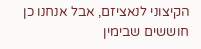הקיצוני לנאציזם, אבל אנחנו כן חוששים שבימין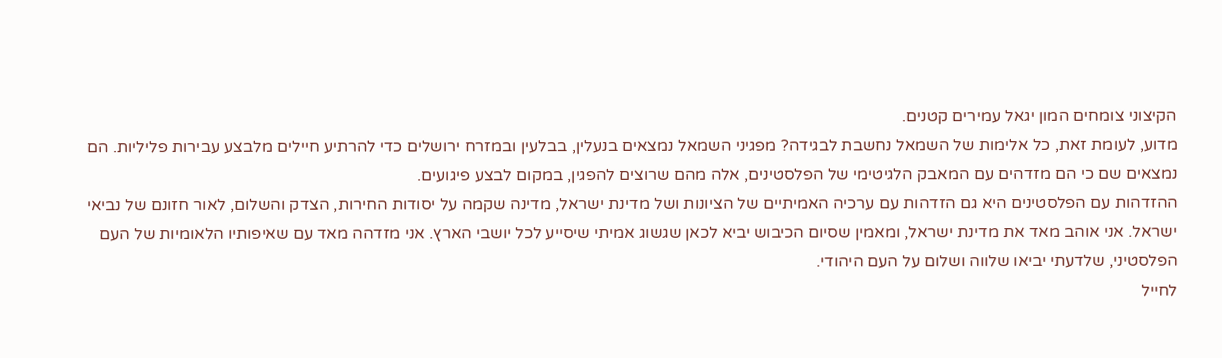הקיצוני צומחים המון יגאל עמירים קטנים.
מדוע, לעומת זאת, כל אלימות של השמאל נחשבת לבגידה? מפגיני השמאל נמצאים בנעלין, בבלעין ובמזרח ירושלים כדי להרתיע חיילים מלבצע עבירות פליליות. הם נמצאים שם כי הם מזדהים עם המאבק הלגיטימי של הפלסטינים, אלה מהם שרוצים להפגין, במקום לבצע פיגועים.
ההזדהות עם הפלסטינים היא גם הזדהות עם ערכיה האמיתיים של הציונות ושל מדינת ישראל, מדינה שקמה על יסודות החירות, הצדק והשלום, לאור חזונם של נביאי ישראל. אני אוהב מאד את מדינת ישראל, ומאמין שסיום הכיבוש יביא לכאן שגשוג אמיתי שיסייע לכל יושבי הארץ. אני מזדהה מאד עם שאיפותיו הלאומיות של העם הפלסטיני, שלדעתי יביאו שלווה ושלום על העם היהודי.
לחייל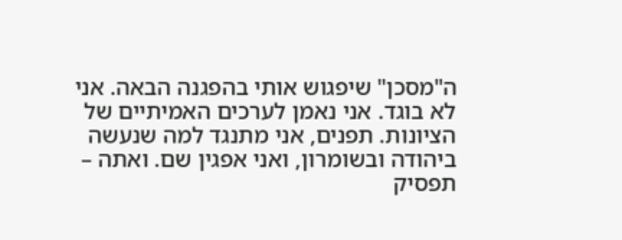ה"מסכן" שיפגוש אותי בהפגנה הבאה. אני לא בוגד. אני נאמן לערכים האמיתיים של הציונות. תפנים, אני מתנגד למה שנעשה ביהודה ובשומרון, ואני אפגין שם. ואתה – תפסיק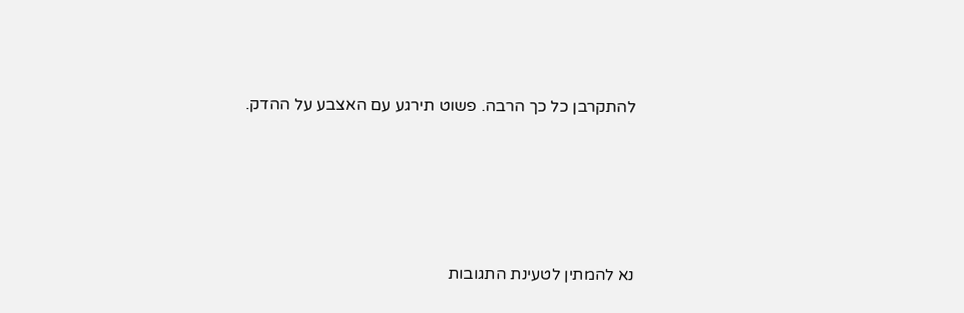להתקרבן כל כך הרבה. פשוט תירגע עם האצבע על ההדק.






נא להמתין לטעינת התגובות